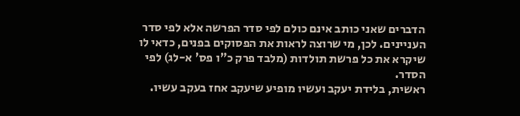הדברים שאני כותב אינם כולם לפי סדר הפרשה אלא לפי סדר העניינים. לכן, מי שרוצה לראות את הפסוקים בפנים, כדאי לו שיקרא את כל פרשת תולדות (מלבד פרק כ"ו פס' א-לג) לפי הסדר.
ראשית, בלידת יעקב ועשיו מופיע שיעקב אחז בעקב עשיו.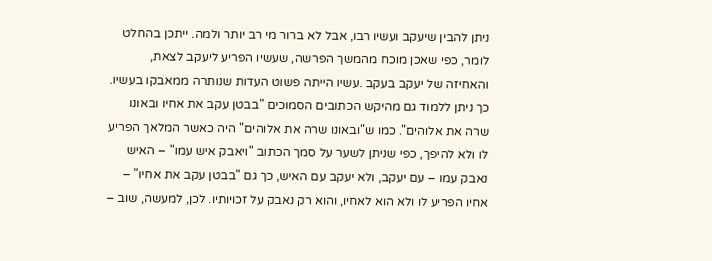ניתן להבין שיעקב ועשיו רבו, אבל לא ברור מי רב יותר ולמה. ייתכן בהחלט לומר, כפי שאכן מוכח מהמשך הפרשה, שעשיו הפריע ליעקב לצאת, והאחיזה של יעקב בעקב .עשיו הייתה פשוט העדות שנותרה ממאבקו בעשיו. כך ניתן ללמוד גם מהיקש הכתובים הסמוכים "בבטן עקב את אחיו ובאונו שרה את אלוהים". כמו ש"ובאונו שרה את אלוהים" היה כאשר המלאך הפריע לו ולא להיפך, כפי שניתן לשער על סמך הכתוב "ויאבק איש עמו" – האיש נאבק עמו – עם יעקב, ולא יעקב עם האיש, כך גם "בבטן עקב את אחיו" – אחיו הפריע לו ולא הוא לאחיו, והוא רק נאבק על זכויותיו. לכן, למעשה, שוב –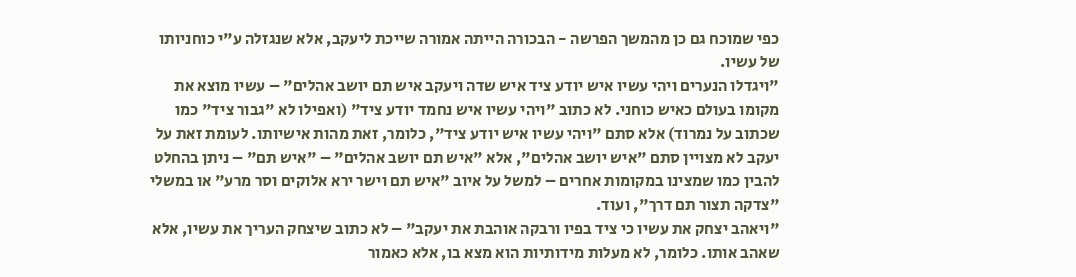כפי שמוכח גם כן מהמשך הפרשה - הבכורה הייתה אמורה שייכת ליעקב, אלא שנגזלה ע"י כוחניותו של עשיו.
"ויגדלו הנערים ויהי עשיו איש יודע ציד איש שדה ויעקב איש תם יושב אהלים" – עשיו מוצא את מקומו בעולם כאיש כוחני. לא כתוב "ויהי עשיו איש נחמד יודע ציד" (ואפילו לא "גבור ציד" כמו שכתוב על נמרוד) אלא סתם "ויהי עשיו איש יודע ציד", כלומר, זאת מהות אישיותו. לעומת זאת על יעקב לא מצויין סתם "איש יושב אהלים", אלא "איש תם יושב אהלים" – "איש תם" – ניתן בהחלט להבין כמו שמצינו במקומות אחרים – למשל על איוב "איש תם וישר ירא אלוקים וסר מרע" או במשלי "צדקה תצור תם דרך", ועוד.
"ויאהב יצחק את עשיו כי ציד בפיו ורבקה אוהבת את יעקב" – לא כתוב שיצחק העריך את עשיו, אלא שאהב אותו. כלומר, לא מעלות מידותיות הוא מצא בו, אלא כאמור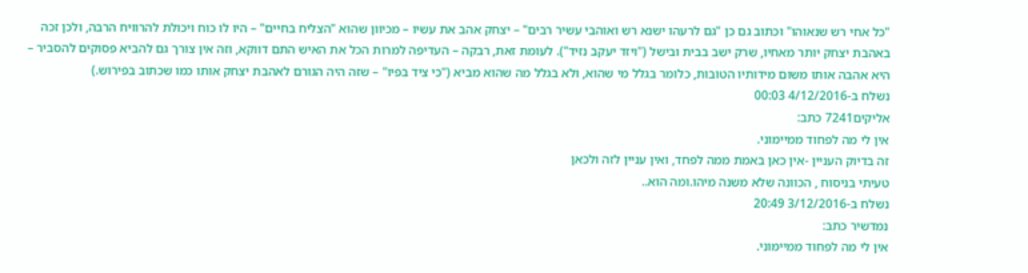"כל אחי רש שנאוהו" וכתוב גם כן "גם לרעהו ישנא רש ואוהבי עשיר רבים" – יצחק אהב את עשיו – מכיוון שהוא "הצליח בחיים" – היו לו כוח ויכולת להרוויח הרבה, ולכן זכה באהבת יצחק יותר מאחיו, שרק ישב בבית ובישל ("ויזד יעקב נזיד"). לעומת זאת, רבקה – העדיפה למרות הכל את האיש התם דווקא, וזה אין צורך גם להביא פסוקים להסביר – היא אהבה אותו משום מידותיו הטובות, כלומר בגלל מי שהוא, ולא בגלל מה שהוא מביא ("כי ציד בפיו" – שזה היה הגורם לאהבת יצחק אותו כמו שכתוב בפירוש.)
נשלח ב-4/12/2016 00:03
אליקים7241 כתב:
אין לי מה לפחוד ממיימוני.
זה בדיוק העניין -אין כאן באמת ממה לפחד, ואין עניין לזה ולכאן
טעיתי בניסוח , הכוונה שלא משנה מיהו.ומה הוא..
נשלח ב-3/12/2016 20:49
נמדשיר כתב:
אין לי מה לפחוד ממיימוני.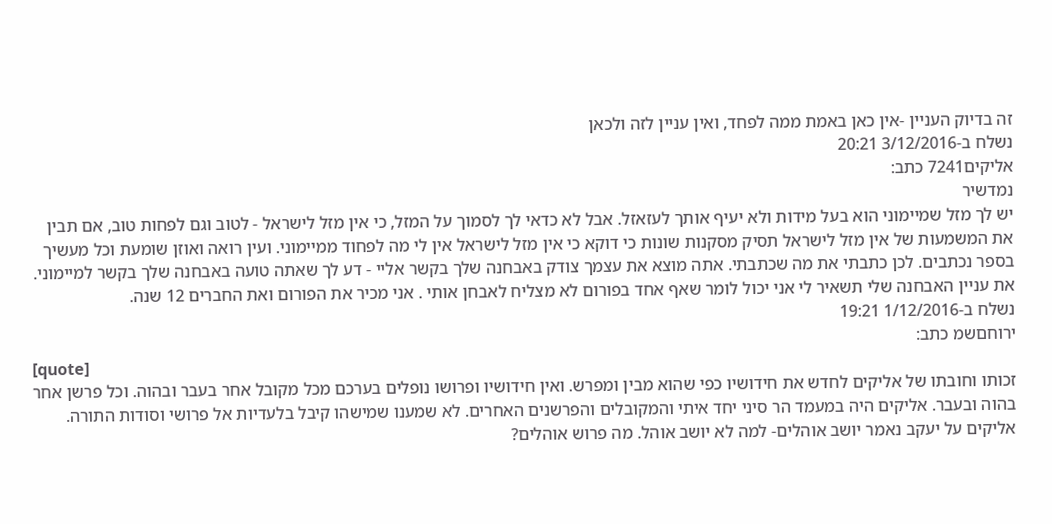זה בדיוק העניין -אין כאן באמת ממה לפחד, ואין עניין לזה ולכאן
נשלח ב-3/12/2016 20:21
אליקים7241 כתב:
נמדשיר
יש לך מזל שמיימוני הוא בעל מידות ולא יעיף אותך לעזאזל. אבל לא כדאי לך לסמוך על המזל, כי אין מזל לישראל - לטוב וגם לפחות טוב, אם תבין את המשמעות של אין מזל לישראל תסיק מסקנות שונות כי דוקא כי אין מזל לישראל אין לי מה לפחוד ממיימוני. ועין רואה ואוזן שומעת וכל מעשיך בספר נכתבים. לכן כתבתי את מה שכתבתי. אתה מוצא את עצמך צודק באבחנה שלך בקשר אליי - דע לך שאתה טועה באבחנה שלך בקשר למיימוני.
את עניין האבחנה שלי תשאיר לי אני יכול לומר שאף אחד בפורום לא מצליח לאבחן אותי . אני מכיר את הפורום ואת החברים 12 שנה.
נשלח ב-1/12/2016 19:21
ירוחםשמ כתב:
[quote]
זכותו וחובתו של אליקים לחדש את חידושיו כפי שהוא מבין ומפרש. ואין חידושיו ופרושו נופלים בערכם מכל מקובל אחר בעבר ובהוה. וכל פרשן אחר בהוה ובעבר. אליקים היה במעמד הר סיני יחד איתי והמקובלים והפרשנים האחרים. לא שמענו שמישהו קיבל בלעדיות אל פרושי וסודות התורה.
אליקים על יעקב נאמר יושב אוהלים- למה לא יושב אוהל. מה פרוש אוהלים?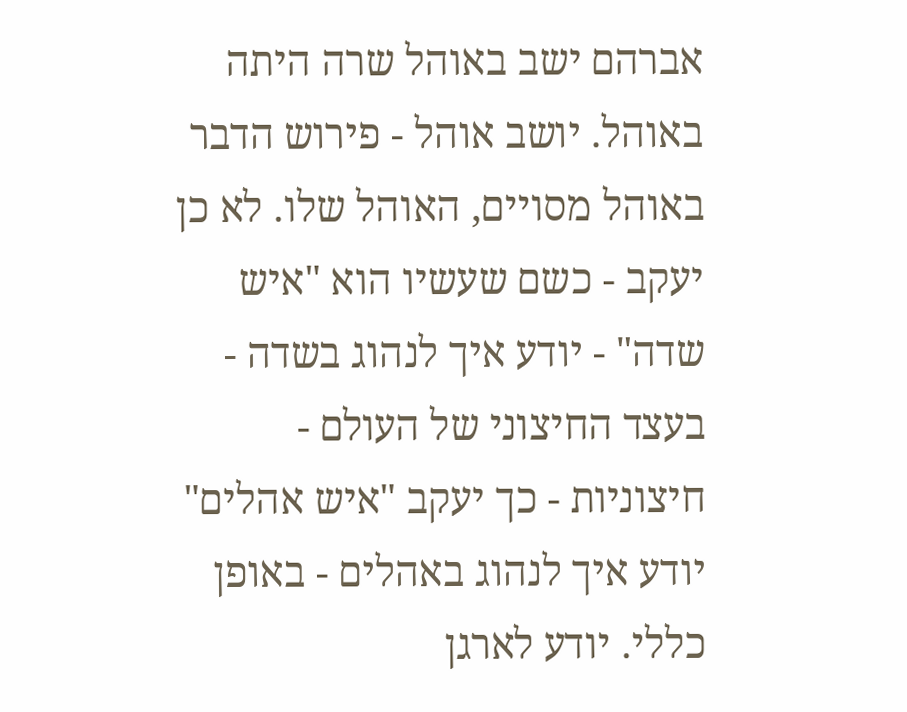אברהם ישב באוהל שרה היתה באוהל. יושב אוהל - פירוש הדבר באוהל מסויים, האוהל שלו. לא כן יעקב - כשם שעשיו הוא "איש שדה" - יודע איך לנהוג בשדה - בעצד החיצוני של העולם - חיצוניות - כך יעקב "איש אהלים" יודע איך לנהוג באהלים - באופן כללי. יודע לארגן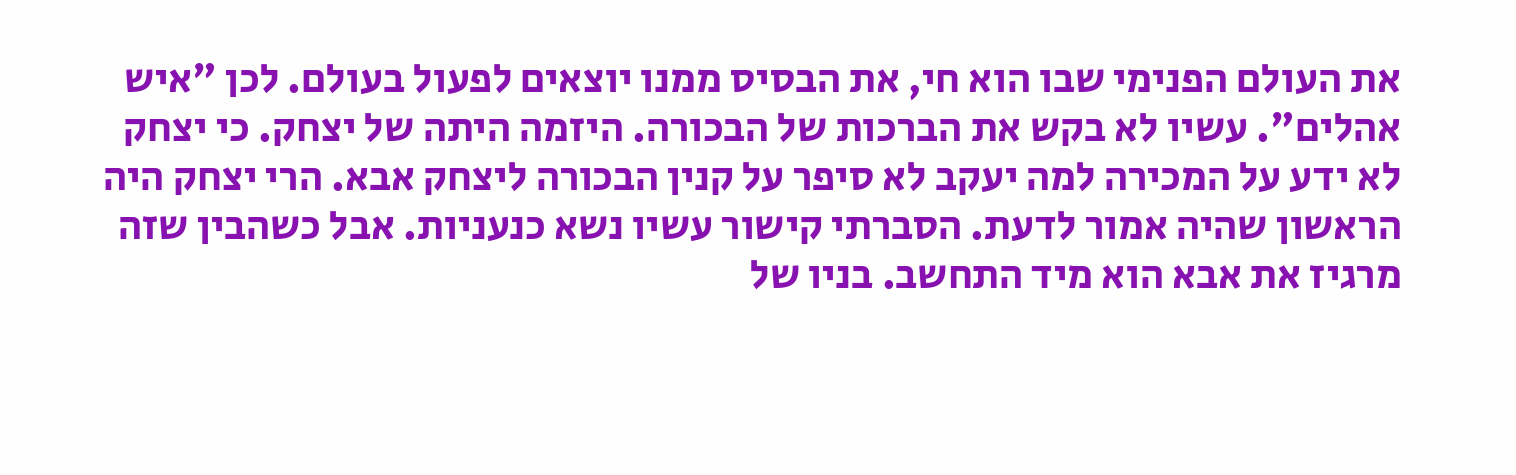את העולם הפנימי שבו הוא חי, את הבסיס ממנו יוצאים לפעול בעולם. לכן "איש אהלים". עשיו לא בקש את הברכות של הבכורה. היזמה היתה של יצחק. כי יצחק לא ידע על המכירה למה יעקב לא סיפר על קנין הבכורה ליצחק אבא. הרי יצחק היה הראשון שהיה אמור לדעת. הסברתי קישור עשיו נשא כנעניות. אבל כשהבין שזה מרגיז את אבא הוא מיד התחשב. בניו של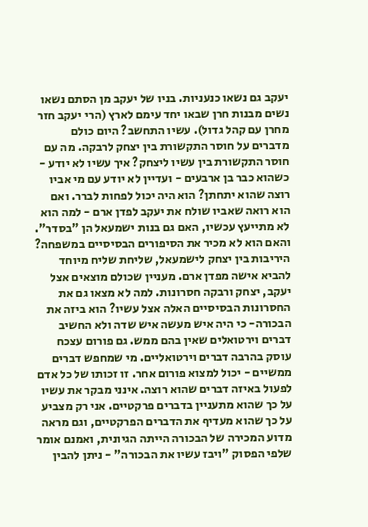יעקב גם נשאו כנעניות. בניו של יעקב מן הסתם נשאו נשים מבנות חרן שבאו יחד עימם לארץ (הרי יעקב חזר מחרן עם קהל גדול). עשיו התחשב? היום כולם מדברים על חוסר התקשורת בין יצחק לרבקה. מה עם חוסר התקשורת בין עשיו ליצחק? איך עשיו לא יודע - כשהוא כבר בן ארבעים - ועדיין לא יודע עם מי אביו רוצה שהוא יתחתן? הוא היה יכול לפחות לברר. ואם הוא רואה שאביו שולח את יעקב לפדן ארם - למה הוא לא מתייעץ עכשיו, האם גם בנות ישמעאל הן "בסדר". והאם הוא לא מכיר את הסיפורים הבסיסיים במשפחה? היריבות בין יצחק לישמעאל, שליחת שליח מיוחד להביא אישה מפדן ארם. מעניין שכולם מוצאים אצל יעקב, יצחק ורבקה חסרונות. למה לא מצאו גם את החסרונות הבסיסיים האלה אצל עשיו? הוא ביזה את הבכורה- כי היה איש מעשה איש שדה ולא החשיב דברים וירטואלים שאין בהם ממש. גם פורום עצכח עוסק בהרבה דברים וירטואליים. מי שמחפש דברים ממשיים - יכול למצוא פורום אחר. זו זכותו של כל אדם לפעול באיזה דברים שהוא רוצה. אינני מבקר את עשיו על כך שהוא מתעניין בדברים פרקטיים. אני רק מצביע על כך שהוא מעדיף את הדברים הפרקטיים, וגם מראה מדוע המכירה של הבכורה הייתה הגיונית, ואמנם אומר שלפי הפסוק "ויבז עשיו את הבכורה" - ניתן להבין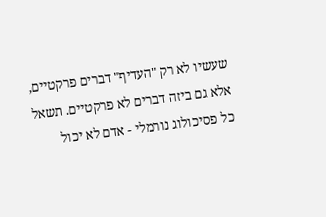שעשיו לא רק "העדיף" דברים פרקטיים, אלא גם ביזה דברים לא פרקטיים. תשאל כל פסיכולוג נורמלי - אדם לא יכול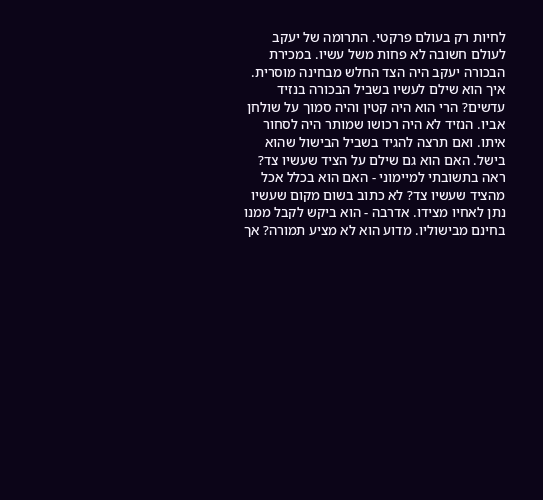לחיות רק בעולם פרקטי. התרומה של יעקב לעולם חשובה לא פחות משל עשיו. במכירת הבכורה יעקב היה הצד החלש מבחינה מוסרית. איך הוא שילם לעשיו בשביל הבכורה בנזיד עדשים? הרי הוא היה קטין והיה סמוך על שולחן אביו. הנזיד לא היה רכושו שמותר היה לסחור איתו. ואם תרצה להגיד בשביל הבישול שהוא בישל. האם הוא גם שילם על הציד שעשיו צד? ראה בתשובתי למיימוני - האם הוא בכלל אכל מהציד שעשיו צד? לא כתוב בשום מקום שעשיו נתן לאחיו מצידו. אדרבה - הוא ביקש לקבל ממנו בחינם מבישוליו. מדוע הוא לא מציע תמורה? אך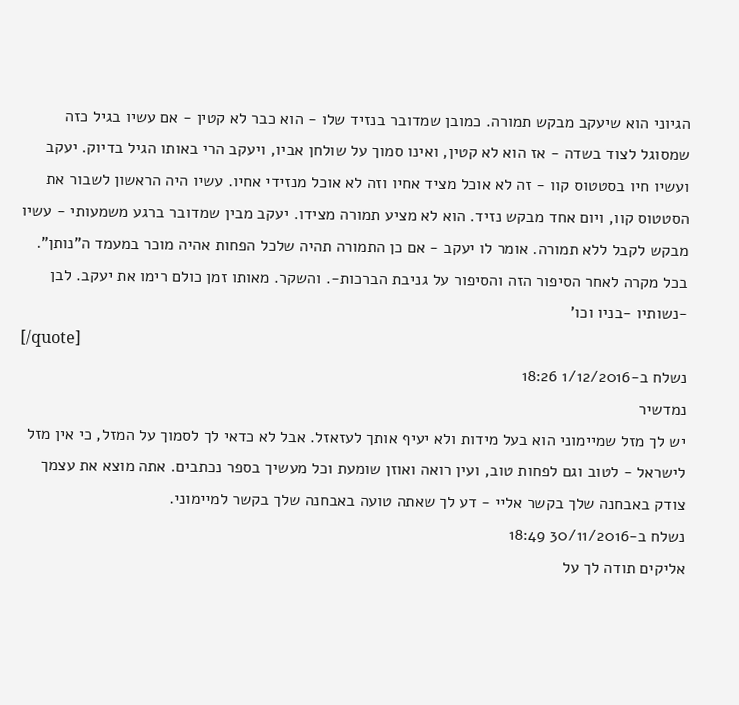הגיוני הוא שיעקב מבקש תמורה. כמובן שמדובר בנזיד שלו - הוא כבר לא קטין - אם עשיו בגיל כזה שמסוגל לצוד בשדה - אז הוא לא קטין, ואינו סמוך על שולחן אביו, ויעקב הרי באותו הגיל בדיוק. יעקב ועשיו חיו בסטטוס קוו - זה לא אוכל מציד אחיו וזה לא אוכל מנזידי אחיו. עשיו היה הראשון לשבור את הסטטוס קוו, ויום אחד מבקש נזיד. הוא לא מציע תמורה מצידו. יעקב מבין שמדובר ברגע משמעותי - עשיו מבקש לקבל ללא תמורה. אומר לו יעקב - אם כן התמורה תהיה שלכל הפחות אהיה מוכר במעמד ה"נותן". בכל מקרה לאחר הסיפור הזה והסיפור על גניבת הברכות-. והשקר. מאותו זמן כולם רימו את יעקב. לבן -נשותיו -בניו וכו'
[/quote]
נשלח ב-1/12/2016 18:26
נמדשיר
יש לך מזל שמיימוני הוא בעל מידות ולא יעיף אותך לעזאזל. אבל לא כדאי לך לסמוך על המזל, כי אין מזל לישראל - לטוב וגם לפחות טוב, ועין רואה ואוזן שומעת וכל מעשיך בספר נכתבים. אתה מוצא את עצמך צודק באבחנה שלך בקשר אליי - דע לך שאתה טועה באבחנה שלך בקשר למיימוני.
נשלח ב-30/11/2016 18:49
אליקים תודה לך על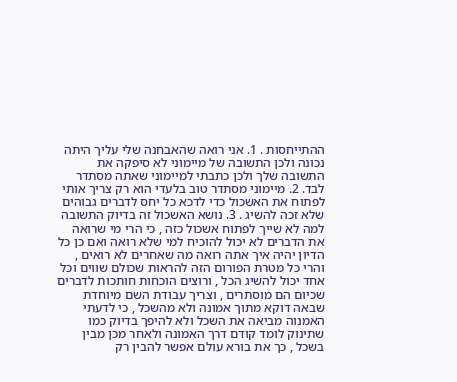ההתייחסות . 1. אני רואה שהאבחנה שלי עליך היתה נכונה ולכן התשובה של מיימוני לא סיפקה את התשובה שלך ולכן כתבתי למיימוני שאתה מסתדר לבד. 2. מיימוני מסתדר טוב בלעדי הוא רק צריך אותי לפתוח את האשכול כדי לדכא כל יחס לדברים גבוהים שלא זכה להשיג . 3. נושא האשכול זה בדיוק התשובה למה לא שייך לפתוח אשכול כזה , כי הרי מי שרואה את הדברים לא יכול להוכיח למי שלא רואה ואם כן כל הדיון יהיה איך אתה רואה מה שאחרים לא רואים , והרי כל מטרת הפורום הזה להראות שכולם שווים וכל אחד יכול להשיג הכל , ורוצים הוכחות חותכות לדברים שכיום הם מוסתרים , וצריך עבודת השם מיוחדת שבאה דוקא מתוך אמונה ולא מהשכל , כי לדעתי האמנוה מביאה את השכל ולא להיפך בדיוק כמו שתינוק לומד קודם דרך האמונה ולאחר מכן מבין בשכל , כך את בורא עולם אפשר להבין רק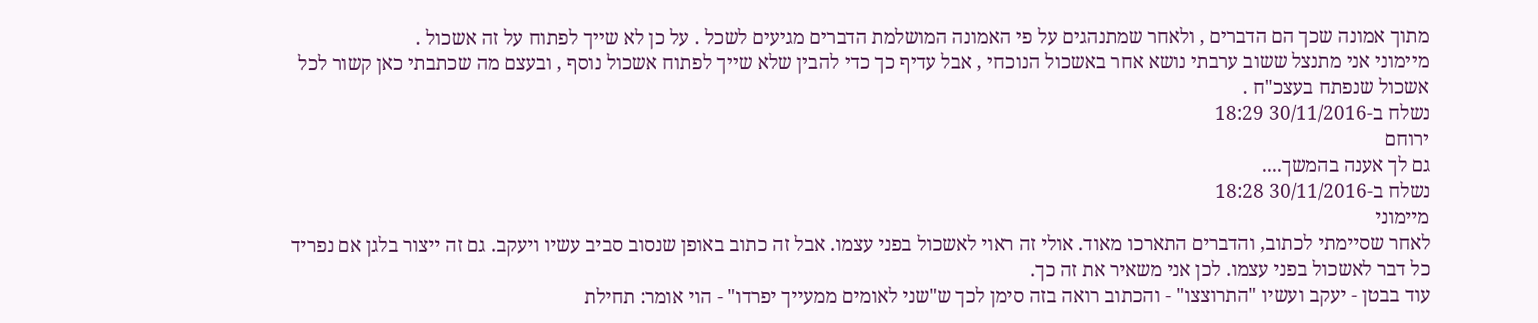מתוך אמונה שכך הם הדברים , ולאחר שמתנהגים על פי האמונה המושלמת הדברים מגיעים לשכל . על כן לא שייך לפתוח על זה אשכול .
מיימוני אני מתנצל ששוב ערבתי נושא אחר באשכול הנוכחי , אבל עדיף כך כדי להבין שלא שייך לפתוח אשכול נוסף , ובעצם מה שכתבתי כאן קשור לכל אשכול שנפתח בעצכ"ח .
נשלח ב-30/11/2016 18:29
ירוחם
גם לך אענה בהמשך....
נשלח ב-30/11/2016 18:28
מיימוני
לאחר שסיימתי לכתוב, והדברים התארכו מאוד. אולי זה ראוי לאשכול בפני עצמו. אבל זה כתוב באופן שנסוב סביב עשיו ויעקב. גם זה ייצור בלגן אם נפריד כל דבר לאשכול בפני עצמו. לכן אני משאיר את זה כך.
עוד בבטן - יעקב ועשיו "התרוצצו" - והכתוב רואה בזה סימן לכך ש"שני לאומים ממעייך יפרדו" - הוי אומר: תחילת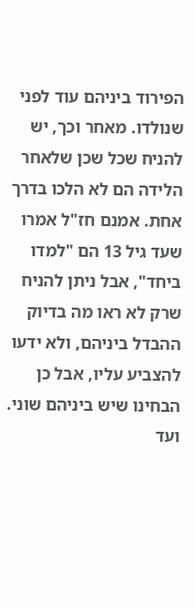הפירוד ביניהם עוד לפני שנולדו. מאחר וכך, יש להניח שכל שכן שלאחר הלידה הם לא הלכו בדרך אחת. אמנם חז"ל אמרו שעד גיל 13 הם "למדו ביחד", אבל ניתן להניח שרק לא ראו מה בדיוק ההבדל ביניהם, ולא ידעו להצביע עליו, אבל כן הבחינו שיש ביניהם שוני.
ועד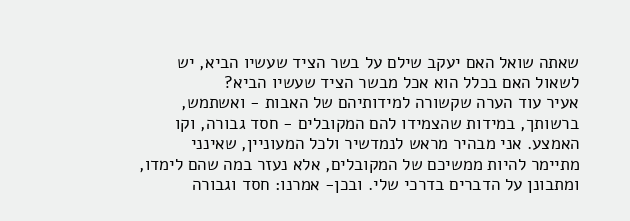שאתה שואל האם יעקב שילם על בשר הציד שעשיו הביא, יש לשאול האם בכלל הוא אכל מבשר הציד שעשיו הביא?
אעיר עוד הערה שקשורה למידותיהם של האבות - ואשתמש, ברשותך, במידות שהצמידו להם המקובלים - חסד גבורה, וקו האמצע. אני מבהיר מראש לנמדשיר ולכל המעוניין, שאינני מתיימר להיות ממשיכם של המקובלים, אלא נעזר במה שהם לימדו, ומתבונן על הדברים בדרכי שלי. ובכן- אמרנו: חסד וגבורה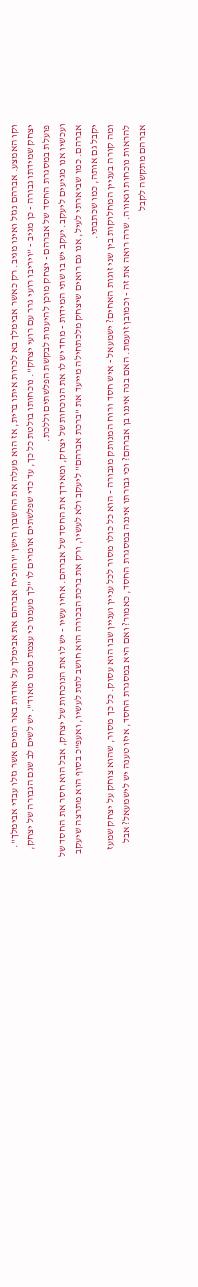וקו האמצע. אברהם נגזל ואינו מגיב. רק כאשר אבימלך בא לכרות איתו ברית, אז הוא מעלה את החשבון הישן "והוכיח אברהם את אבימלך על אודות באר המים אשר גזלו עבדי אבימלך". יצחק שמידתו גבורה - כן מגיב - "ויריבו רועי גרר עם רועי יצחק". נוכחותו בולטת כל כך, עד כדי שפלשתים אומרים לו "לך מעמנו כי עצמת ממנו מאוד". יש לשים לב שגם הגבורה של יצחק, פועלת במסגרת החסד של אברהם - יצחק מוכן להיענות לבקשת הפלשתים וללכת.
ועכשיו אנו מגיעים ליעקב. יעקב יש בו שתי המידות - מחד יש לו את הנוכחות של יצחק, ומאידך את החסד של אברהם. אחיו עשיו - יש לו את הנוכחות של יצחק, אבל הוא חסר את החסד של אברהם. כמו שביארתי לעיל, אנו גם רואים שיצחק מלכתחילה מייעד את "ברכת אברהם" ליעקב ולא לעשיו, ורק את ברכת הבכורה הוא חושב לתת לעשיו, ואעפ"כ בסוף הוא מתרצה שיעקב יקבל גם אותה, כמו שכתבתי.
ומה קורה בעניין המחלוקות בין שני זוגות האחים? ישמעאל - איש חסד ורוח המנותק מגבורה - הוא כל כולו מסור לכל עניין ועניין שבו הוא עסוק. כל כך מסור, שהוא צוחק על יצחק שמעז להראות נוכחות וגאווה. שרה רואה את זה - וכמובן זועמת. האם בנה איננו בן אברהם? וכי גבורתו איננה במסגרת החסד, כאמור? ואם היא במסגרת החסד, איזו טענה יש לישמעאל? אבל אברהם מתקשה לקבל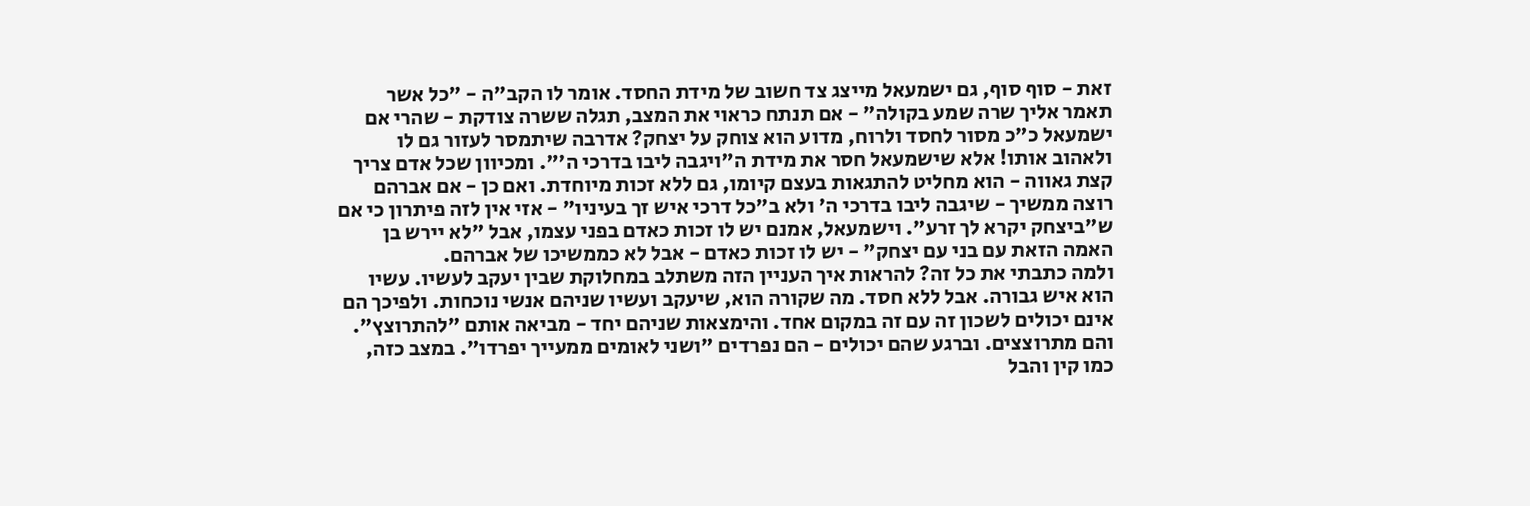זאת - סוף סוף, גם ישמעאל מייצג צד חשוב של מידת החסד. אומר לו הקב"ה - "כל אשר תאמר אליך שרה שמע בקולה" - אם תנתח כראוי את המצב, תגלה ששרה צודקת - שהרי אם ישמעאל כ"כ מסור לחסד ולרוח, מדוע הוא צוחק על יצחק? אדרבה שיתמסר לעזור גם לו ולאהוב אותו! אלא שישמעאל חסר את מידת ה"ויגבה ליבו בדרכי ה'". ומכיוון שכל אדם צריך קצת גאווה - הוא מחליט להתגאות בעצם קיומו, גם ללא זכות מיוחדת. ואם כן - אם אברהם רוצה ממשיך - שיגבה ליבו בדרכי ה' ולא ב"כל דרכי איש זך בעיניו" - אזי אין לזה פיתרון כי אם ש"ביצחק יקרא לך זרע". וישמעאל, אמנם יש לו זכות כאדם בפני עצמו, אבל "לא יירש בן האמה הזאת עם בני עם יצחק" - יש לו זכות כאדם - אבל לא כממשיכו של אברהם.
ולמה כתבתי את כל זה? להראות איך העניין הזה משתלב במחלוקת שבין יעקב לעשיו. עשיו הוא איש גבורה. אבל ללא חסד. מה שקורה הוא, שיעקב ועשיו שניהם אנשי נוכחות. ולפיכך הם אינם יכולים לשכון זה עם זה במקום אחד. והימצאות שניהם יחד - מביאה אותם "להתרוצץ". והם מתרוצצים. וברגע שהם יכולים - הם נפרדים "ושני לאומים ממעייך יפרדו". במצב כזה, כמו קין והבל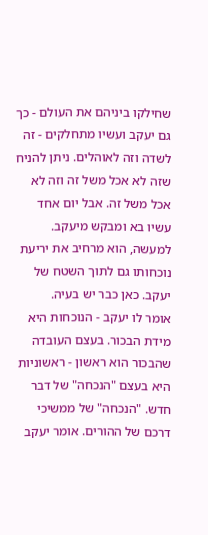שחילקו ביניהם את העולם - כך גם יעקב ועשיו מתחלקים - זה לשדה וזה לאוהלים. ניתן להניח שזה לא אכל משל זה וזה לא אכל משל זה. אבל יום אחד עשיו בא ומבקש מיעקב. למעשה, הוא מרחיב את יריעת נוכחותו גם לתוך השטח של יעקב. כאן כבר יש בעיה.
אומר לו יעקב - הנוכחות היא מידת הבכור. בעצם העובדה שהבכור הוא ראשון - ראשוניות היא בעצם "הנכחה" של דבר חדש. "הנכחה" של ממשיכי דרכם של ההורים. אומר יעקב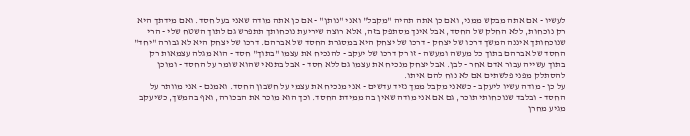לעשיו - אם אתה מבקש ממני, ואם כן אתה תהיה "מקבל" ואני "נותן" - אם כן אתה מודה שאני בעל חסד. ואם מידתך היא רק נוכחות, ללא החלק של החסד, אבל אינך מסתפק בזה, אלא רוצה שיריעת נוכחותך תתפרש גם לתוך השטח שלי - הרי שנוכחותך איננה המשך דרכו של יצחק - דרכו של יצחק היא במסגרת החסד של אברהם. דרכו של יצחק היא לא גבורה "יחד" החסד של אברהם בתוך כל מעשה ומעשה - זו רק דרכו של יעקב - להנכיח את עצמו "בתוך" חסד - הוא מגלה עצמאות רק בתוך עשייה עבור אדם אחר - לבן. אבל יצחק מנכיח את עצמו גם ללא חסד - אבל בתנאי שהוא שומר על החסד - ומוכן להסתלק מפני פלשתים אם לא נוח להם איתו.
על כן - מודה עשיו ליעקב - כשאני מקבל ממך נזיד עדשים - אני מנכיח את עצמי על חשבון החסד. ואמנם - אני מוותר על החסד - ובלבד שנוכחותי תוכר, גם אם אני מודה שאין בה ממידת החסד. וכך הוא מוכר את הבכורה, ואף בהמשך, כשיעקב מגיע מחרן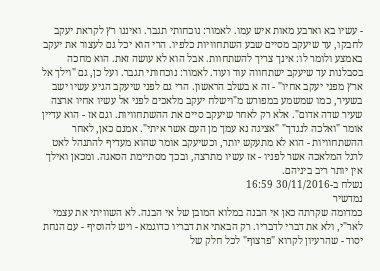- עשיו בא וארבע מאות איש עמו. לאמור: נוכחותי תגבר. ואיננו רץ לקראת יעקב לחבקו, עד שיעקב מסיים שבע השתחוויות כלפיו. הרי הוא יכל גם לעצור את יעקב באמצע ולומר לו: אינך צריך להשתחוות. אבל הוא לא עושה זאת. הוא מחכה בסבלנות עד שיעקב ישתחווה עוד ועוד. לאמור: נוכחותי תגבר. ועל כן, גם "וילך אל ארץ מפני יעקב אחיו" - זה א בשלב הראשון. הרי גם לפני שיעקב הגיע עשיו ישב בשעיר, כמו שמשמע במפורש מ"וישלח יעקב מלאכים לפני אל עשיו אחיו ארצה שעיר שדה אדום". אלא רק לאחר שיעקב סיים את ההשתחוויות. וגם אז - הוא עדיין אומר "ואלכה לנגדך" "אציגה נא עמך מן העם אשר איתי". אמנם כאן, לאחר ההשתחוויות - הוא לא מתעקש יותר, וכשיעקב אומר שהוא מעדיף להתנהל לאט לרגל המלאכה אשר לפניו - אז עשיו מתרצה, ובכך מסתיימת הסאגה. ומכאן ואילך אין יותר ריב ביניהם.
נשלח ב-30/11/2016 16:59
נמדשיר
כמדומה שקרתה כאן אי הבנה במלוא המובן של אי הבנה. לא השוויתי את עצמי לאר"י, ולא את דברי לדבריו. רק הבאתי את דבריו כדוגמא - ויש להוסיף - עם הנחת יסוד - שהרעיון לקרוא "פרצוף" לכל חלק של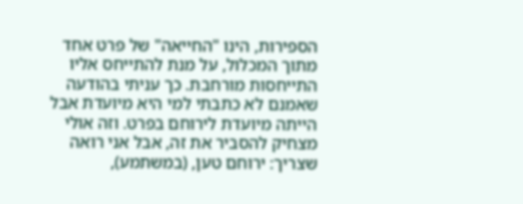הספירות, הינו "החייאה" של פרט אחד מתוך המכלול, על מנת להתייחס אליו התייחסות מורחבת. כך עניתי בהודעה שאמנם לא כתבתי למי היא מיועדת אבל הייתה מיועדת לירוחם בפרט. וזה אולי מצחיק להסביר את זה, אבל אני רואה שצריך: ירוחם טען, (במשתמע),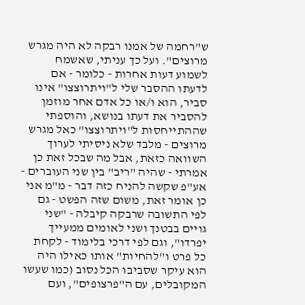ש"רחמה של אמנו רבקה לא היה מגרש מרוצים". ועל כך עניתי, שאשמח לשמוע דעות אחרות - כלומר - אם לדעתו ההסבר שלי ל"ויתרוצצו" אינו סביר, הוא ו/או כל אדם אחר מוזמן להסביר את דעתו בנושא, והוספתי שההתייחסות ל"ויתרוצצו" כאל מגרש מרוצים - מלבד שלא ניסיתי לערוך השוואה כזאת, אבל מה שבכל זאת כן אמרתי - שהיה "ריב" בין שני העוברים - אע"פ שקשה להניח כזה דבר - מ"מ אני כן אומר זאת, משום שזה הפשט - גם לפי התשובה שרבקה קיבלה - "שני גויים בבטנך ושני לאומים ממעייך יפרדו", וגם לפי דרכי בלימוד - לקחת כל פרט ו"להחיות" אותו כאילו היה הוא עיקר שסביבו הכל נסוב (כמו שעשו המקובלים, עם ה"פרצופים", ועם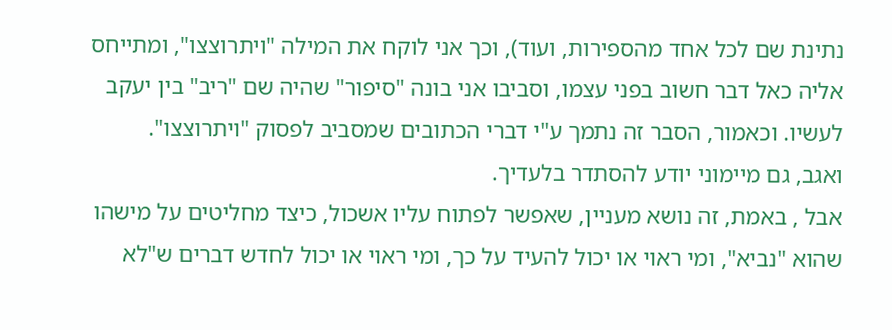נתינת שם לכל אחד מהספירות, ועוד), וכך אני לוקח את המילה "ויתרוצצו", ומתייחס אליה כאל דבר חשוב בפני עצמו, וסביבו אני בונה "סיפור" שהיה שם "ריב" בין יעקב לעשיו. וכאמור, הסבר זה נתמך ע"י דברי הכתובים שמסביב לפסוק "ויתרוצצו".
ואגב, גם מיימוני יודע להסתדר בלעדיך.
אבל , באמת, זה נושא מעניין, שאפשר לפתוח עליו אשכול, כיצד מחליטים על מישהו שהוא "נביא", ומי ראוי או יכול להעיד על כך, ומי ראוי או יכול לחדש דברים ש"לא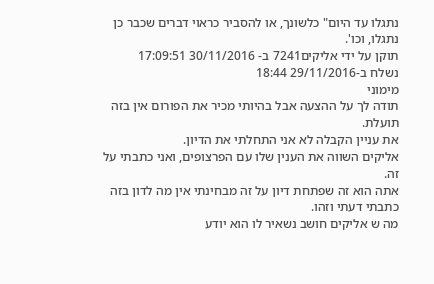נתגלו עד היום" כלשונך, או להסביר כראוי דברים שכבר כן נתגלו, וכו'.
תוקן על ידי אליקים7241 ב- 30/11/2016 17:09:51
נשלח ב-29/11/2016 18:44
מימוני
תודה לך על ההצעה אבל בהיותי מכיר את הפורום אין בזה תועלת.
את עניין הקבלה לא אני התחלתי את הדיון.
אליקים השווה את הענין שלו עם הפרצופים, ואני כתבתי על זה.
אתה הוא זה שפתחת דיון על זה מבחינתי אין מה לדון בזה כתבתי דעתי וזהו.
מה ש אליקים חושב נשאיר לו הוא יודע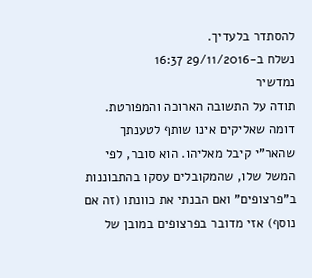להסתדר בלעדיך.
נשלח ב-29/11/2016 16:37
נמדשיר
תודה על התשובה הארוכה והמפורטת.
דומה שאליקים אינו שותף לטענתך שהאר"י קיבל מאליהו. הוא סובר, לפי המשל שלו, שהמקובלים עסקו בהתבוננות ב"פרצופים" ואם הבנתי את כוונתו (זה אם נוסף) אזי מדובר בפרצופים במובן של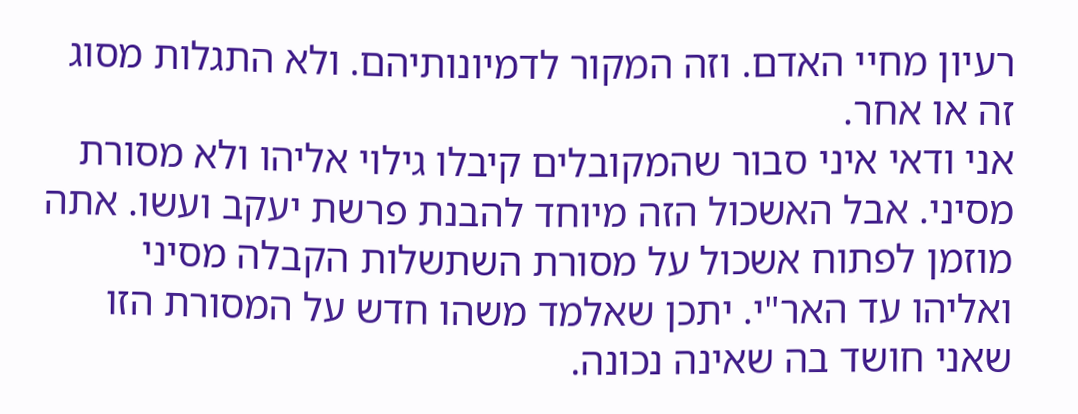רעיון מחיי האדם. וזה המקור לדמיונותיהם. ולא התגלות מסוג זה או אחר.
אני ודאי איני סבור שהמקובלים קיבלו גילוי אליהו ולא מסורת מסיני. אבל האשכול הזה מיוחד להבנת פרשת יעקב ועשו. אתה מוזמן לפתוח אשכול על מסורת השתשלות הקבלה מסיני ואליהו עד האר"י. יתכן שאלמד משהו חדש על המסורת הזו שאני חושד בה שאינה נכונה.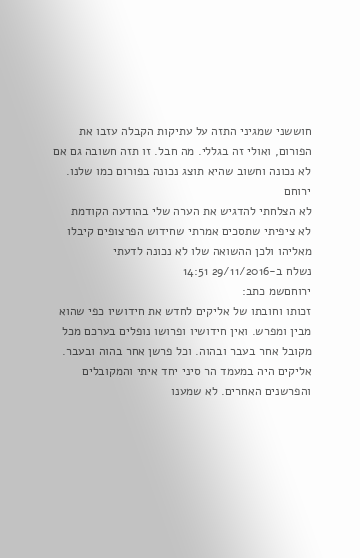חוששני שמגיני התזה על עתיקות הקבלה עזבו את הפורום, ואולי זה בגללי. מה חבל. זו תזה חשובה גם אם לא נכונה וחשוב שהיא תוצג נכונה בפורום כמו שלנו.
ירוחם
לא הצלחתי להדגיש את הערה שלי בהודעה הקודמת
לא ציפיתי שתסכים אמרתי שחידוש הפרצופים קיבלו מאליהו ולכן ההשואה שלו לא נכונה לדעתי
נשלח ב-29/11/2016 14:51
ירוחםשמ כתב:
זכותו וחובתו של אליקים לחדש את חידושיו כפי שהוא מבין ומפרש. ואין חידושיו ופרושו נופלים בערכם מכל מקובל אחר בעבר ובהוה. וכל פרשן אחר בהוה ובעבר. אליקים היה במעמד הר סיני יחד איתי והמקובלים והפרשנים האחרים. לא שמענו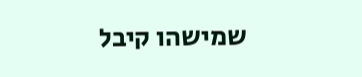שמישהו קיבל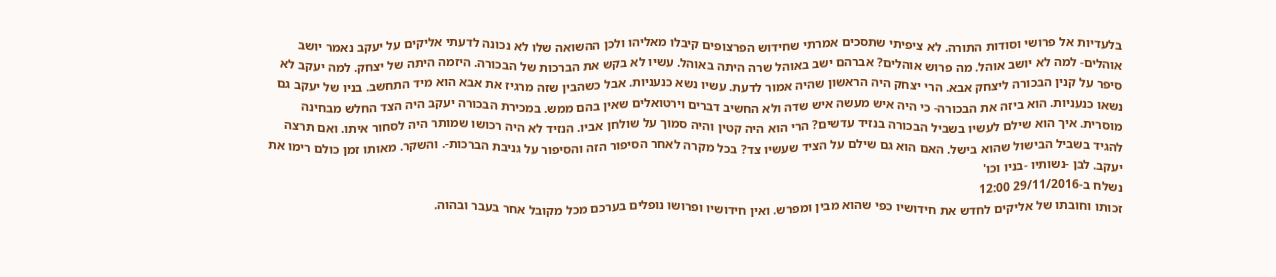בלעדיות אל פרושי וסודות התורה. לא ציפיתי שתסכים אמרתי שחידוש הפרצופים קיבלו מאליהו ולכן ההשואה שלו לא נכונה לדעתי אליקים על יעקב נאמר יושב אוהלים- למה לא יושב אוהל. מה פרוש אוהלים? אברהם ישב באוהל שרה היתה באוהל. עשיו לא בקש את הברכות של הבכורה. היזמה היתה של יצחק. למה יעקב לא סיפר על קנין הבכורה ליצחק אבא. הרי יצחק היה הראשון שהיה אמור לדעת. עשיו נשא כנעניות. אבל כשהבין שזה מרגיז את אבא הוא מיד התחשב. בניו של יעקב גם נשאו כנעניות. הוא ביזה את הבכורה- כי היה איש מעשה איש שדה ולא החשיב דברים וירטואלים שאין בהם ממש. במכירת הבכורה יעקב היה הצד החלש מבחינה מוסרית. איך הוא שילם לעשיו בשביל הבכורה בנזיד עדשים? הרי הוא היה קטין והיה סמוך על שולחן אביו. הנזיד לא היה רכושו שמותר היה לסחור איתו. ואם תרצה להגיד בשביל הבישול שהוא בישל. האם הוא גם שילם על הציד שעשיו צד? בכל מקרה לאחר הסיפור הזה והסיפור על גניבת הברכות-. והשקר. מאותו זמן כולם רימו את יעקב. לבן -נשותיו -בניו וכו'
נשלח ב-29/11/2016 12:00
זכותו וחובתו של אליקים לחדש את חידושיו כפי שהוא מבין ומפרש. ואין חידושיו ופרושו נופלים בערכם מכל מקובל אחר בעבר ובהוה.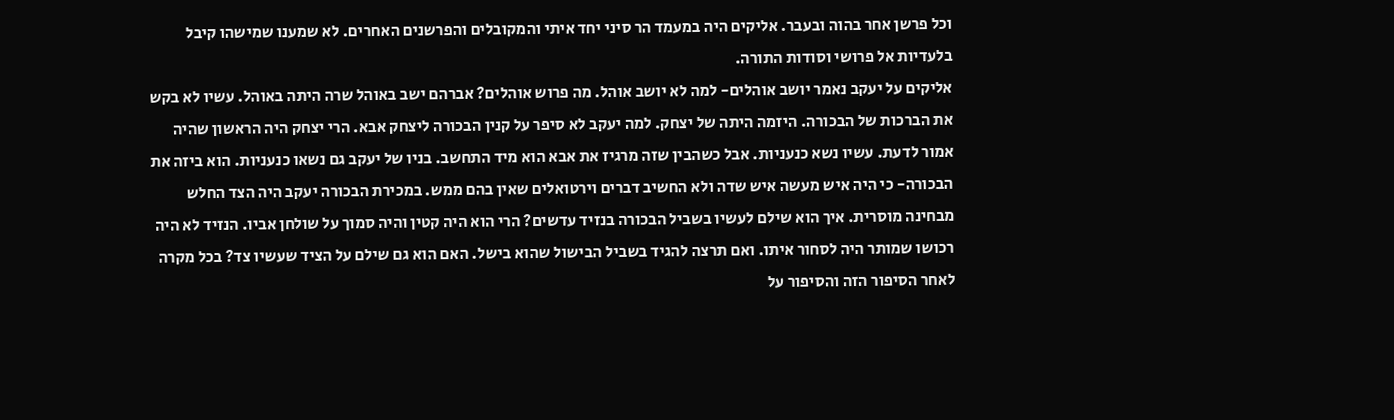וכל פרשן אחר בהוה ובעבר. אליקים היה במעמד הר סיני יחד איתי והמקובלים והפרשנים האחרים. לא שמענו שמישהו קיבל בלעדיות אל פרושי וסודות התורה.
אליקים על יעקב נאמר יושב אוהלים- למה לא יושב אוהל. מה פרוש אוהלים? אברהם ישב באוהל שרה היתה באוהל. עשיו לא בקש את הברכות של הבכורה. היזמה היתה של יצחק. למה יעקב לא סיפר על קנין הבכורה ליצחק אבא. הרי יצחק היה הראשון שהיה אמור לדעת. עשיו נשא כנעניות. אבל כשהבין שזה מרגיז את אבא הוא מיד התחשב. בניו של יעקב גם נשאו כנעניות. הוא ביזה את הבכורה- כי היה איש מעשה איש שדה ולא החשיב דברים וירטואלים שאין בהם ממש. במכירת הבכורה יעקב היה הצד החלש מבחינה מוסרית. איך הוא שילם לעשיו בשביל הבכורה בנזיד עדשים? הרי הוא היה קטין והיה סמוך על שולחן אביו. הנזיד לא היה רכושו שמותר היה לסחור איתו. ואם תרצה להגיד בשביל הבישול שהוא בישל. האם הוא גם שילם על הציד שעשיו צד? בכל מקרה לאחר הסיפור הזה והסיפור על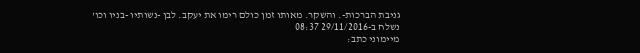גניבת הברכות-. והשקר. מאותו זמן כולם רימו את יעקב. לבן -נשותיו -בניו וכו'
נשלח ב-29/11/2016 08:37
מיימוני כתב: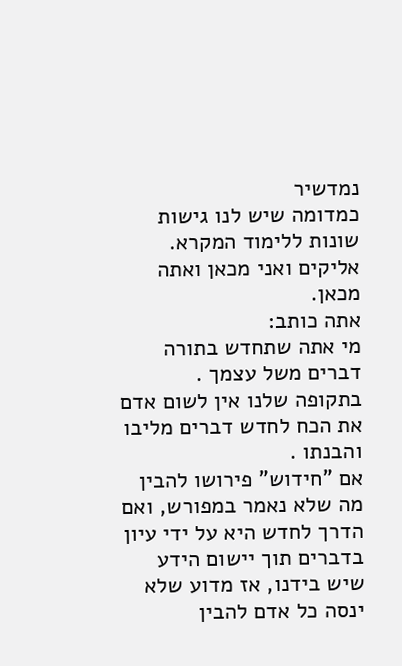נמדשיר
כמדומה שיש לנו גישות שונות ללימוד המקרא. אליקים ואני מכאן ואתה מכאן.
אתה כותב:
מי אתה שתחדש בתורה דברים משל עצמך .
בתקופה שלנו אין לשום אדם את הכח לחדש דברים מליבו והבנתו .
אם "חידוש" פירושו להבין מה שלא נאמר במפורש, ואם הדרך לחדש היא על ידי עיון בדברים תוך יישום הידע שיש בידנו, אז מדוע שלא ינסה כל אדם להבין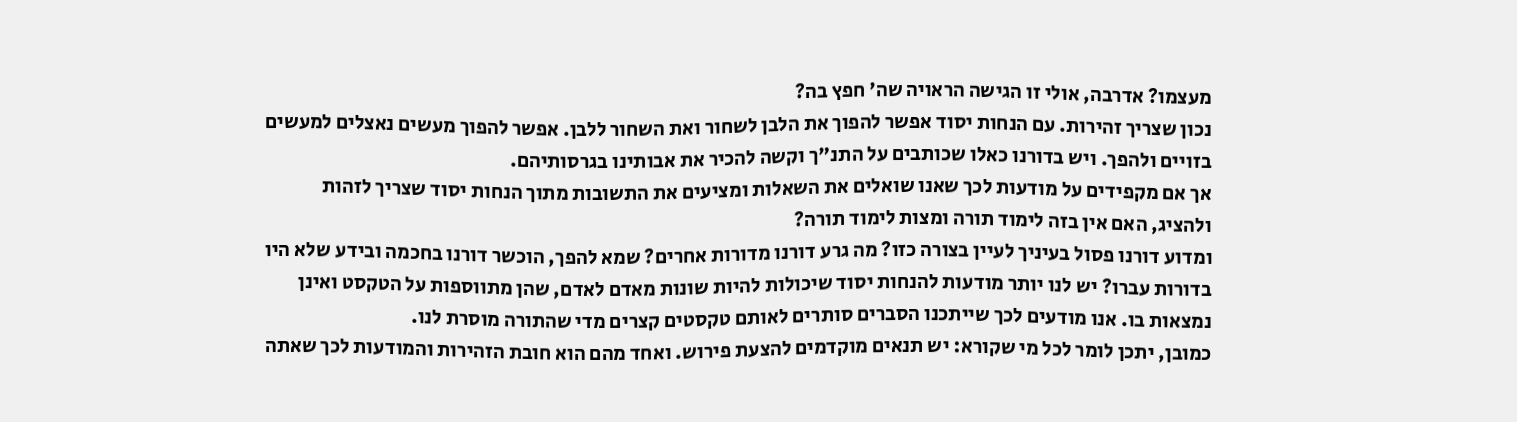מעצמו? אדרבה, אולי זו הגישה הראויה שה' חפץ בה?
נכון שצריך זהירות. עם הנחות יסוד אפשר להפוך את הלבן לשחור ואת השחור ללבן. אפשר להפוך מעשים נאצלים למעשים בזויים ולהפך. ויש בדורנו כאלו שכותבים על התנ"ך וקשה להכיר את אבותינו בגרסותיהם.
אך אם מקפידים על מודעות לכך שאנו שואלים את השאלות ומציעים את התשובות מתוך הנחות יסוד שצריך לזהות ולהציג, האם אין בזה לימוד תורה ומצות לימוד תורה?
ומדוע דורנו פסול בעיניך לעיין בצורה כזו? מה גרע דורנו מדורות אחרים? שמא להפך, הוכשר דורנו בחכמה ובידע שלא היו בדורות עברו? יש לנו יותר מודעות להנחות יסוד שיכולות להיות שונות מאדם לאדם, שהן מתווספות על הטקסט ואינן נמצאות בו. אנו מודעים לכך שייתכנו הסברים סותרים לאותם טקסטים קצרים מדי שהתורה מוסרת לנו.
כמובן, יתכן לומר לכל מי שקורא: יש תנאים מוקדמים להצעת פירוש. ואחד מהם הוא חובת הזהירות והמודעות לכך שאתה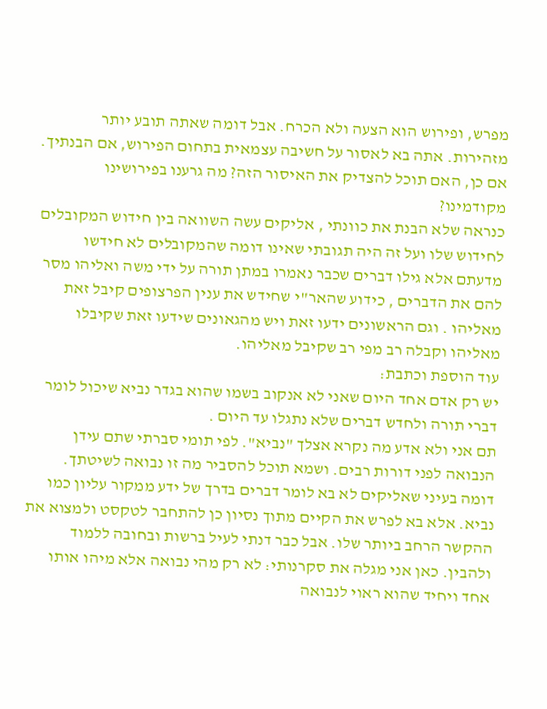מפרש, ופירוש הוא הצעה ולא הכרח. אבל דומה שאתה תובע יותר מזהירות. אתה בא לאסור על חשיבה עצמאית בתחום הפירוש, אם הבנתיך. אם כן, האם תוכל להצדיק את האיסור הזה? מה גרענו בפירושינו מקודמינו?
כנראה שלא הבנת את כוונתי , אליקים עשה השוואה בין חידוש המקובלים לחידוש שלו ועל זה היה תגובתי שאינו דומה שהמקובלים לא חידשו מדעתם אלא גילו דברים שכבר נאמרו במתן תורה על ידי משה ואליהו מסר להם את הדברים , כידוע שהאר"י שחידש את ענין הפרצופים קיבל זאת מאליהו . וגם הראשונים ידעו זאת ויש מהגאונים שידעו זאת שקיבלו מאליהו וקבלה רב מפי רב שקיבל מאליהו.
עוד הוספת וכתבת:
יש רק אדם אחד היום שאני לא אנקוב בשמו שהוא בגדר נביא שיכול לומר דברי תורה ולחדש דברים שלא נתגלו עד היום .
תם אני ולא אדע מה נקרא אצלך "נביא". לפי תומי סברתי שתם עידן הנבואה לפני דורות רבים. ושמא תוכל להסביר מה זו נבואה לשיטתך.
דומה בעיני שאליקים לא בא לומר דברים בדרך של ידע ממקור עליון כמו נביא. אלא בא לפרש את הקיים מתוך נסיון כן להתחבר לטקסט ולמצוא את ההקשר הרחב ביותר שלו. אבל כבר דנתי לעיל ברשות ובחובה ללמוד ולהבין. כאן אני מגלה את סקרנותי: לא רק מהי נבואה אלא מיהו אותו אחד ויחיד שהוא ראוי לנבואה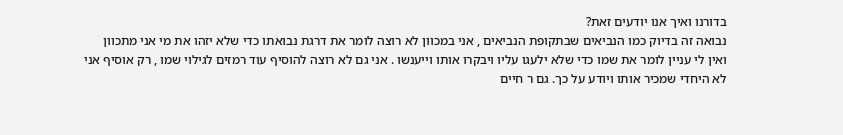בדורנו ואיך אנו יודעים זאת?
נבואה זה בדיוק כמו הנביאים שבתקופת הנביאים , אני במכוון לא רוצה לומר את דרגת נבואתו כדי שלא יזהו את מי אני מתכוון ואין לי עניין לומר את שמו כדי שלא ילעגו עליו ויבקרו אותו וייענשו . אני גם לא רוצה להוסיף עוד רמזים לגילוי שמו , רק אוסיף אני לא היחדי שמכיר אותו ויודע על כך. גם ר חיים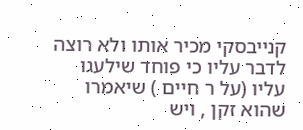קנייבסקי מכיר אותו ולא רוצה לדבר עליו כי פוחד שילעגו עליו (על ר חיים ) שיאמרו שהוא זקן , ויש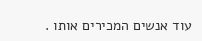עוד אנשים המכירים אותו .